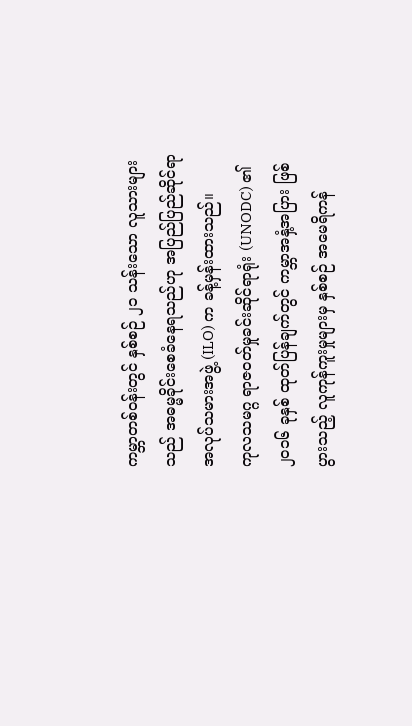ကမ္ဘာတစ်ဝန်းတွင် နှစ်စဉ် ၂၁ သန်းသော လူသားများသည် အဓမ္မခိုင်းစေခံနေရသည်ဟု အပြည်ပြည်ဆိုင်ရာ အလုပ်သမားအဖွဲ့ (ILO) က ခန့်မှန်းထားသည်။
ကုလသမဂ္ဂ ရာဇဝတ်မှုခင်းဆိုင်ရာရုံး (UNODC) ၏ ၂၀၁၆ ခုနှစ် ထုတ်ပြန်ချက်တွင် ကမ္ဘာအနှံ့အပြား ဖြစ်ပွားသည့် လူကုန်ကူးမှုများမှ နှစ်စဉ် အမေရိကန်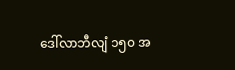ဒေါ်လာဘီလျံ ၁၅၀ အ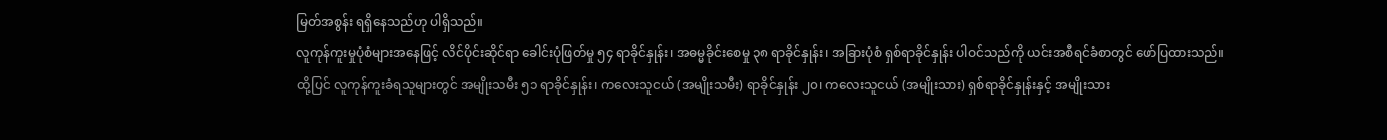မြတ်အစွန်း ရရှိနေသည်ဟု ပါရှိသည်။
လူကုန်ကူးမှုပုံစံများအနေဖြင့် လိင်ပိုင်းဆိုင်ရာ ခေါင်းပုံဖြတ်မှု ၅၄ ရာခိုင်နှုန်း၊ အဓမ္မခိုင်းစေမှု ၃၈ ရာခိုင်နှုန်း၊ အခြားပုံစံ ရှစ်ရာခိုင်နှုန်း ပါဝင်သည်ကို ယင်းအစီရင်ခံစာတွင် ဖော်ပြထားသည်။
ထို့ပြင် လူကုန်ကူးခံရသူများတွင် အမျိုးသမီး ၅၁ ရာခိုင်နှုန်း၊ ကလေးသူငယ် (အမျိုးသမီး) ရာခိုင်နှုန်း ၂၀၊ ကလေးသူငယ် (အမျိုးသား) ရှစ်ရာခိုင်နှုန်းနှင့် အမျိုးသား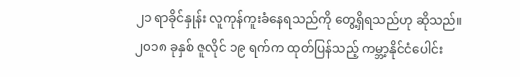၂၁ ရာခိုင်နှုန်း လူကုန်ကူးခံနေရသည်ကို တွေ့ရှိရသည်ဟု ဆိုသည်။
၂၀၁၈ ခုနှစ် ဇူလိုင် ၁၉ ရက်က ထုတ်ပြန်သည့် ကမ္ဘာ့နိုင်ငံပေါင်း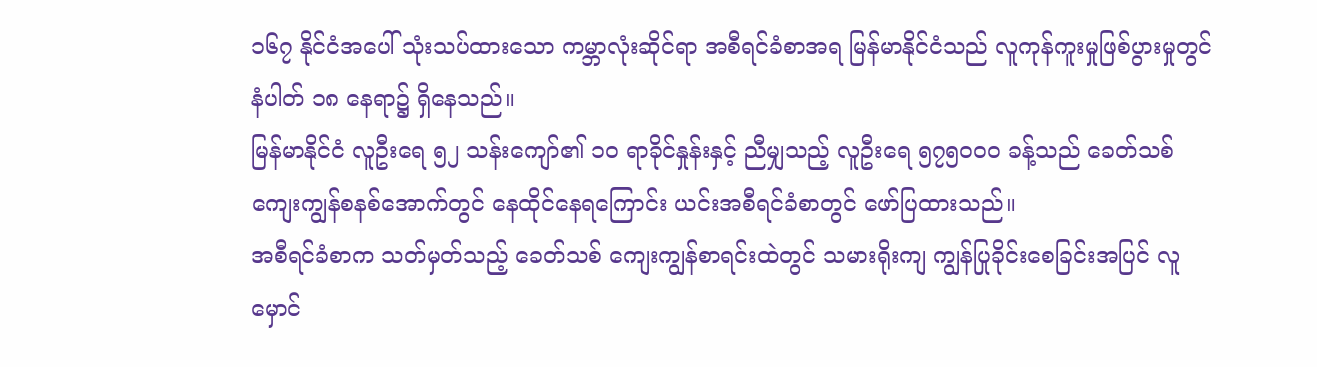၁၆၇ နိုင်ငံအပေါ် သုံးသပ်ထားသော ကမ္ဘာလုံးဆိုင်ရာ အစီရင်ခံစာအရ မြန်မာနိုင်ငံသည် လူကုန်ကူးမှုဖြစ်ပွားမှုတွင် နံပါတ် ၁၈ နေရာ၌ ရှိနေသည်။
မြန်မာနိုင်ငံ လူဦးရေ ၅၂ သန်းကျော်၏ ၁၀ ရာခိုင်နှုန်းနှင့် ညီမျှသည့် လူဦးရေ ၅၇၅၀၀၀ ခန့်သည် ခေတ်သစ် ကျေးကျွန်စနစ်အောက်တွင် နေထိုင်နေရကြောင်း ယင်းအစီရင်ခံစာတွင် ဖော်ပြထားသည်။
အစီရင်ခံစာက သတ်မှတ်သည့် ခေတ်သစ် ကျေးကျွန်စာရင်းထဲတွင် သမားရိုးကျ ကျွန်ပြုခိုင်းစေခြင်းအပြင် လူမှောင်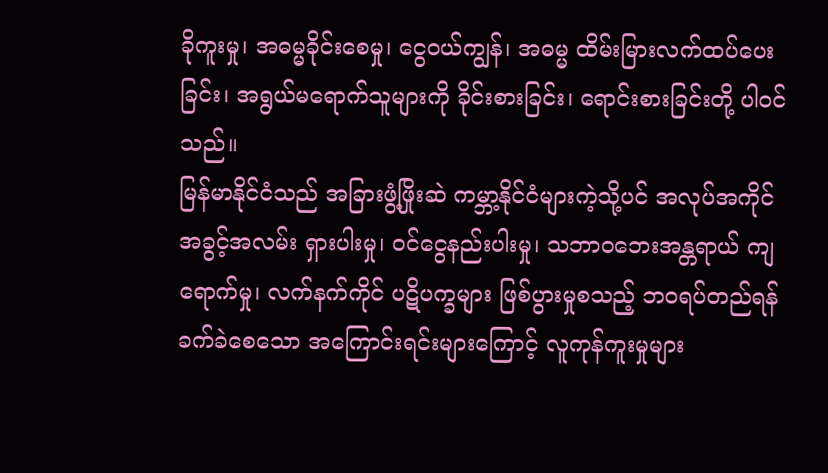ခိုကူးမှု၊ အဓမ္မခိုင်းစေမှု၊ ငွေဝယ်ကျွန်၊ အဓမ္မ ထိမ်းမြားလက်ထပ်ပေးခြင်း၊ အရွယ်မရောက်သူများကို ခိုင်းစားခြင်း၊ ရောင်းစားခြင်းတို့ ပါဝင်သည်။
မြန်မာနိုင်ငံသည် အခြားဖွံ့ဖြိုးဆဲ ကမ္ဘာ့နိုင်ငံများကဲ့သို့ပင် အလုပ်အကိုင် အခွင့်အလမ်း ရှားပါးမှု၊ ဝင်ငွေနည်းပါးမှု၊ သဘာဝဘေးအန္တရာယ် ကျရောက်မှု၊ လက်နက်ကိုင် ပဋိပက္ခများ ဖြစ်ပွားမှုစသည့် ဘဝရပ်တည်ရန် ခက်ခဲစေသော အကြောင်းရင်းများကြောင့် လူကုန်ကူးမှုများ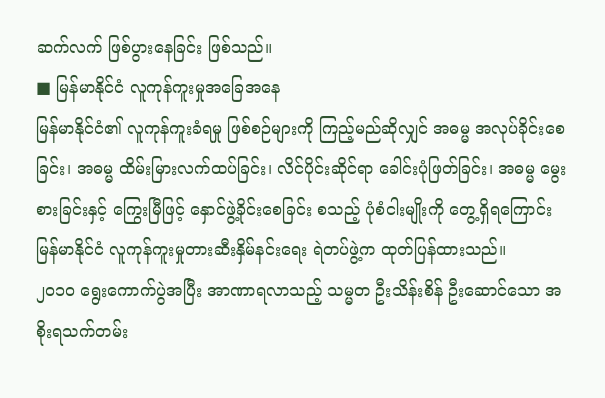ဆက်လက် ဖြစ်ပွားနေခြင်း ဖြစ်သည်။
■ မြန်မာနိုင်ငံ လူကုန်ကူးမှုအခြေအနေ
မြန်မာနိုင်ငံ၏ လူကုန်ကူးခံရမှု ဖြစ်စဉ်များကို ကြည့်မည်ဆိုလျှင် အဓမ္မ အလုပ်ခိုင်းစေခြင်း၊ အဓမ္မ ထိမ်းမြားလက်ထပ်ခြင်း၊ လိင်ပိုင်းဆိုင်ရာ ခေါင်းပုံဖြတ်ခြင်း၊ အဓမ္မ မွေးစားခြင်းနှင့် ကြွေးမြီဖြင့် နှောင်ဖွဲ့ခိုင်းစေခြင်း စသည့် ပုံစံငါးမျိုးကို တွေ့ရှိရကြောင်း မြန်မာနိုင်ငံ လူကုန်ကူးမှုတားဆီးနှိမ်နင်းရေး ရဲတပ်ဖွဲ့က ထုတ်ပြန်ထားသည်။
၂၀၁၀ ရွေးကောက်ပွဲအပြီး အာဏာရလာသည့် သမ္မတ ဦးသိန်းစိန် ဦးဆောင်သော အစိုးရသက်တမ်း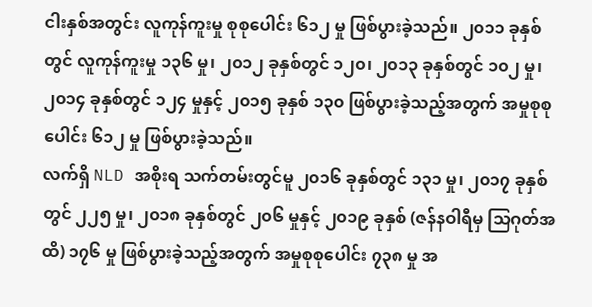ငါးနှစ်အတွင်း လူကုန်ကူးမှု စုစုပေါင်း ၆၁၂ မှု ဖြစ်ပွားခဲ့သည်။ ၂၀၁၁ ခုနှစ်တွင် လူကုန်ကူးမှု ၁၃၆ မှု၊ ၂၀၁၂ ခုနှစ်တွင် ၁၂၀၊ ၂၀၁၃ ခုနှစ်တွင် ၁၀၂ မှု၊ ၂၀၁၄ ခုနှစ်တွင် ၁၂၄ မှုနှင့် ၂၀၁၅ ခုနှစ် ၁၃၀ ဖြစ်ပွားခဲ့သည့်အတွက် အမှုစုစုပေါင်း ၆၁၂ မှု ဖြစ်ပွားခဲ့သည်။
လက်ရှိ NLD အစိုးရ သက်တမ်းတွင်မူ ၂၀၁၆ ခုနှစ်တွင် ၁၃၁ မှု၊ ၂၀၁၇ ခုနှစ်တွင် ၂၂၅ မှု၊ ၂၀၁၈ ခုနှစ်တွင် ၂၀၆ မှုနှင့် ၂၀၁၉ ခုနှစ် (ဇန်နဝါရီမှ သြဂုတ်အထိ) ၁၇၆ မှု ဖြစ်ပွားခဲ့သည့်အတွက် အမှုစုစုပေါင်း ၇၃၈ မှု အ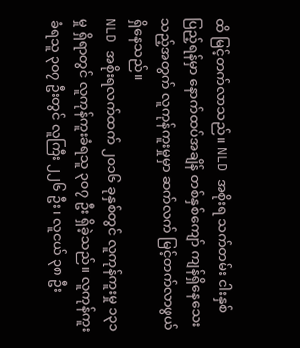ထိ မြင့်တက်လာသည်။ NLD အစိုးရ သက်တမ်း ငါးနှစ်ပြည့်ရန်မှာ နောက်ထပ်အချိန် တစ်နှစ်ကျော် ကျန်ရှိနေသေးသည့်အတွက် လူကုန်ကူးမှုမှာ ဆက်လက် မြင့်တက်လာဖွယ် ရှိနေသည်။
NLD အစိုးရလက်ထက် ၂၀၁၆ ခုနှစ်တွင် လူကုန်ကူးမှု ၁၃၁ မှု ရှိရာတွင် လူကုန်ကူးခံရသူ ၃၀၇ ဦး ရှိခဲ့သည်။ လူကုန်ကူးခံရသူ ၃၀၇ ဦးတွင် လူကြီး ၂၂၆ ဦး၊ လူငယ် ၃၈ ဦး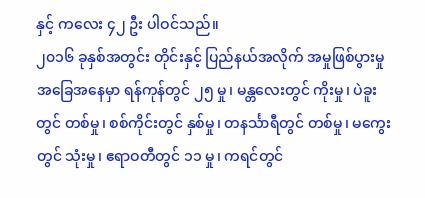နှင့် ကလေး ၄၂ ဦး ပါဝင်သည်။
၂၀၁၆ ခုနှစ်အတွင်း တိုင်းနှင့် ပြည်နယ်အလိုက် အမှုဖြစ်ပွားမှု အခြေအနေမှာ ရန်ကုန်တွင် ၂၅ မှု၊ မန္တလေးတွင် ကိုးမှု၊ ပဲခူးတွင် တစ်မှု၊ စစ်ကိုင်းတွင် နှစ်မှု၊ တနင်္သာရီတွင် တစ်မှု၊ မကွေးတွင် သုံးမှု၊ ဧရာဝတီတွင် ၁၁ မှု၊ ကရင်တွင်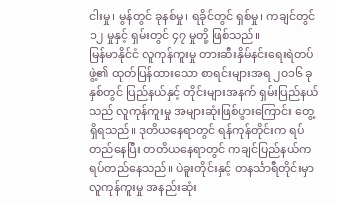ငါးမှု၊ မွန်တွင် ခုနစ်မှု၊ ရခိုင်တွင် ရှစ်မှု၊ ကချင်တွင် ၁၂ မှုနှင့် ရှမ်းတွင် ၄၇ မှုတို့ ဖြစ်သည်။
မြန်မာနိုင်ငံ လူကုန်ကူးမှု တားဆီးနှိမ်နင်းရေးရဲတပ်ဖွဲ့၏ ထုတ်ပြန်ထားသော စာရင်းများအရ ၂၀၁၆ ခုနှစ်တွင် ပြည်နယ်နှင့် တိုင်းများအနက် ရှမ်းပြည်နယ်သည် လူကုန်ကူးမှု အများဆုံးဖြစ်ပွားကြောင်း တွေ့ရှိရသည်။ ဒုတိယနေရာတွင် ရန်ကုန်တိုင်းက ရပ်တည်နေပြီး တတိယနေရာတွင် ကချင်ပြည်နယ်က ရပ်တည်နေသည်။ ပဲခူးတိုင်းနှင့် တနင်္သာရီတိုင်းမှာ လူကုန်ကူးမှု အနည်းဆုံး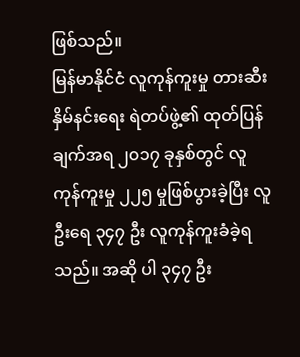ဖြစ်သည်။
မြန်မာနိုင်ငံ လူကုန်ကူးမှု တားဆီးနှိမ်နင်းရေး ရဲတပ်ဖွဲ့၏ ထုတ်ပြန်ချက်အရ ၂၀၁၇ ခုနှစ်တွင် လူကုန်ကူးမှု ၂၂၅ မှုဖြစ်ပွားခဲ့ပြီး လူဦးရေ ၃၄၇ ဦး လူကုန်ကူးခံခဲ့ရသည်။ အဆို ပါ ၃၄၇ ဦး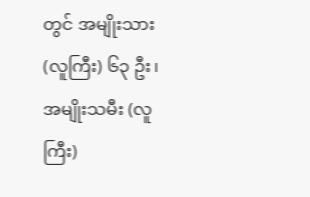တွင် အမျိုးသား (လူကြီး) ၆၃ ဦး၊ အမျိုးသမီး (လူကြီး)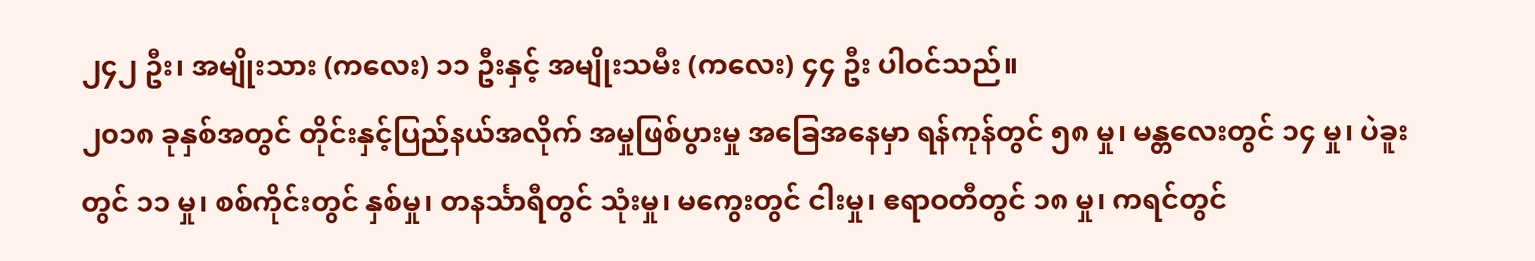၂၄၂ ဦး၊ အမျိုးသား (ကလေး) ၁၁ ဦးနှင့် အမျိုးသမီး (ကလေး) ၄၄ ဦး ပါဝင်သည်။
၂၀၁၈ ခုနှစ်အတွင် တိုင်းနှင့်ပြည်နယ်အလိုက် အမှုဖြစ်ပွားမှု အခြေအနေမှာ ရန်ကုန်တွင် ၅၈ မှု၊ မန္တလေးတွင် ၁၄ မှု၊ ပဲခူးတွင် ၁၁ မှု၊ စစ်ကိုင်းတွင် နှစ်မှု၊ တနင်္သာရီတွင် သုံးမှု၊ မကွေးတွင် ငါးမှု၊ ဧရာဝတီတွင် ၁၈ မှု၊ ကရင်တွင်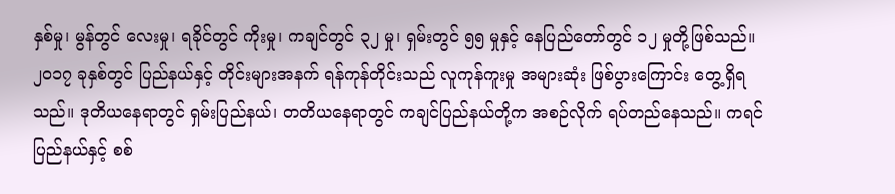နှစ်မှု၊ မွန်တွင် လေးမှု၊ ရခိုင်တွင် ကိုးမှု၊ ကချင်တွင် ၃၂ မှု၊ ရှမ်းတွင် ၅၅ မှုနှင့် နေပြည်တော်တွင် ၁၂ မှုတို့ဖြစ်သည်။
၂၀၁၇ ခုနှစ်တွင် ပြည်နယ်နှင့် တိုင်းများအနက် ရန်ကုန်တိုင်းသည် လူကုန်ကူးမှု အများဆုံး ဖြစ်ပွားကြောင်း တွေ့ရှိရသည်။ ဒုတိယနေရာတွင် ရှမ်းပြည်နယ်၊ တတိယနေရာတွင် ကချင်ပြည်နယ်တို့က အစဉ်လိုက် ရပ်တည်နေသည်။ ကရင်ပြည်နယ်နှင့် စစ်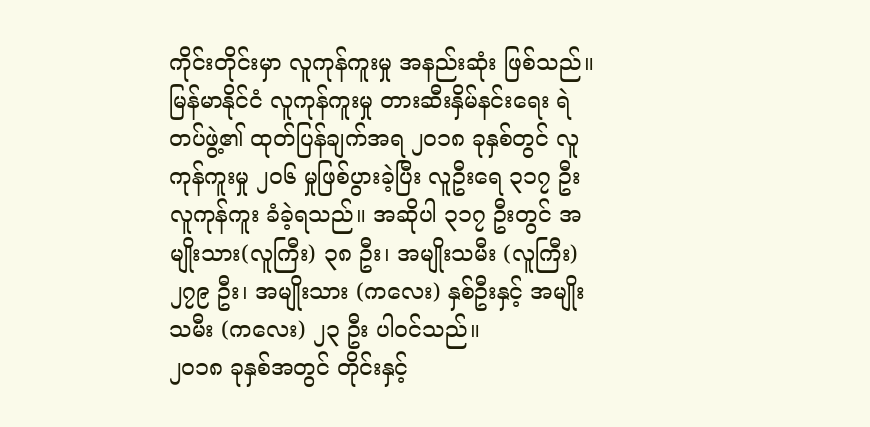ကိုင်းတိုင်းမှာ လူကုန်ကူးမှု အနည်းဆုံး ဖြစ်သည်။
မြန်မာနိုင်ငံ လူကုန်ကူးမှု တားဆီးနှိမ်နင်းရေး ရဲတပ်ဖွဲ့၏ ထုတ်ပြန်ချက်အရ ၂၀၁၈ ခုနှစ်တွင် လူကုန်ကူးမှု ၂၀၆ မှုဖြစ်ပွားခဲ့ပြီး လူဦးရေ ၃၁၇ ဦး လူကုန်ကူး ခံခဲ့ရသည်။ အဆိုပါ ၃၁၇ ဦးတွင် အမျိုးသား(လူကြီး) ၃၈ ဦး၊ အမျိုးသမီး (လူကြီး) ၂၇၉ ဦး၊ အမျိုးသား (ကလေး) နှစ်ဦးနှင့် အမျိုးသမီး (ကလေး) ၂၃ ဦး ပါဝင်သည်။
၂၀၁၈ ခုနှစ်အတွင် တိုင်းနှင့်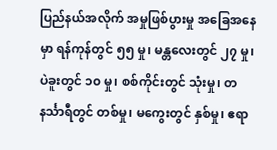ပြည်နယ်အလိုက် အမှုဖြစ်ပွားမှု အခြေအနေမှာ ရန်ကုန်တွင် ၅၅ မှု၊ မန္တလေးတွင် ၂၇ မှု၊ ပဲခူးတွင် ၁၀ မှု၊ စစ်ကိုင်းတွင် သုံးမှု၊ တနင်္သာရီတွင် တစ်မှု၊ မကွေးတွင် နှစ်မှု၊ ဧရာ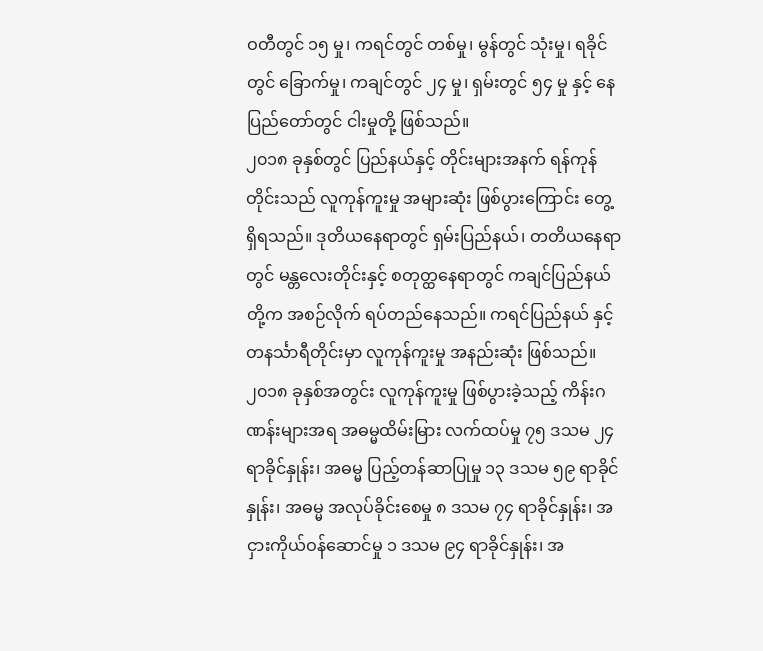ဝတီတွင် ၁၅ မှု၊ ကရင်တွင် တစ်မှု၊ မွန်တွင် သုံးမှု၊ ရခိုင်တွင် ခြောက်မှု၊ ကချင်တွင် ၂၄ မှု၊ ရှမ်းတွင် ၅၄ မှု နှင့် နေပြည်တော်တွင် ငါးမှုတို့ ဖြစ်သည်။
၂၀၁၈ ခုနှစ်တွင် ပြည်နယ်နှင့် တိုင်းများအနက် ရန်ကုန်တိုင်းသည် လူကုန်ကူးမှု အများဆုံး ဖြစ်ပွားကြောင်း တွေ့ရှိရသည်။ ဒုတိယနေရာတွင် ရှမ်းပြည်နယ်၊ တတိယနေရာတွင် မန္တလေးတိုင်းနှင့် စတုတ္ထနေရာတွင် ကချင်ပြည်နယ်တို့က အစဉ်လိုက် ရပ်တည်နေသည်။ ကရင်ပြည်နယ် နှင့် တနင်္သာရီတိုင်းမှာ လူကုန်ကူးမှု အနည်းဆုံး ဖြစ်သည်။
၂၀၁၈ ခုနှစ်အတွင်း လူကုန်ကူးမှု ဖြစ်ပွားခဲ့သည့် ကိန်းဂဏန်းများအရ အဓမ္မထိမ်းမြား လက်ထပ်မှု ၇၅ ဒသမ ၂၄ ရာခိုင်နှုန်း၊ အဓမ္မ ပြည့်တန်ဆာပြုမှု ၁၃ ဒသမ ၅၉ ရာခိုင်နှုန်း၊ အဓမ္မ အလုပ်ခိုင်းစေမှု ၈ ဒသမ ၇၄ ရာခိုင်နှုန်း၊ အငှားကိုယ်ဝန်ဆောင်မှု ၁ ဒသမ ၉၄ ရာခိုင်နှုန်း၊ အ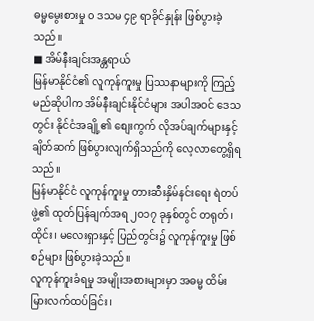ဓမ္မမွေးစားမှု ၀ ဒသမ ၄၉ ရာခိုင်နှုန်း ဖြစ်ပွားခဲ့သည်။
■ အိမ်နီးချင်းအန္တရာယ်
မြန်မာနိုင်ငံ၏ လူကုန်ကူးမှု ပြဿနာများကို ကြည့်မည်ဆိုပါက အိမ်နီးချင်းနိုင်ငံများ အပါအဝင် ဒေသတွင်း နိုင်ငံအချို့၏ စျေးကွက် လိုအပ်ချက်များနှင့် ချိတ်ဆက် ဖြစ်ပွားလျက်ရှိသည်ကို လေ့လာတွေ့ရှိရသည်။
မြန်မာနိုင်ငံ လူကုန်ကူးမှု တားဆီးနှိမ်နင်းရေး ရဲတပ်ဖွဲ့၏ ထုတ်ပြန်ချက်အရ ၂၀၁၇ ခုနှစ်တွင် တရုတ်၊ ထိုင်း၊ မလေးရှားနှင့် ပြည်တွင်း၌ လူကုန်ကူးမှု ဖြစ်စဉ်များ ဖြစ်ပွားခဲ့သည်။
လူကုန်ကူးခံရမှု အမျိုးအစားများမှာ အဓမ္မ ထိမ်းမြားလက်ထပ်ခြင်း၊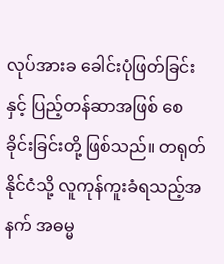လုပ်အားခ ခေါင်းပုံဖြတ်ခြင်းနှင့် ပြည့်တန်ဆာအဖြစ် စေခိုင်းခြင်းတို့ ဖြစ်သည်။ တရုတ်နိုင်ငံသို့ လူကုန်ကူးခံရသည့်အနက် အဓမ္မ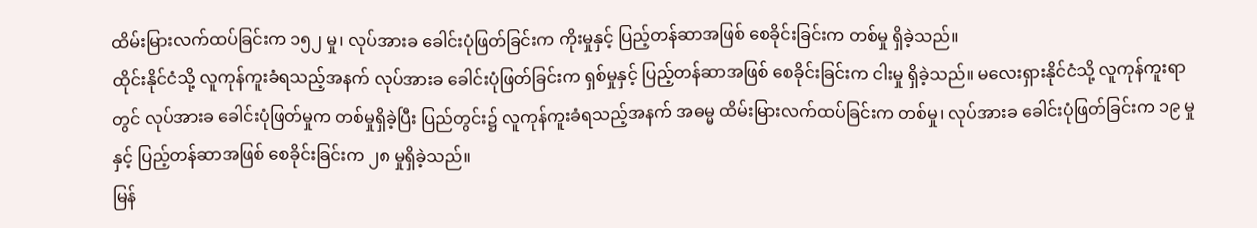ထိမ်းမြားလက်ထပ်ခြင်းက ၁၅၂ မှု၊ လုပ်အားခ ခေါင်းပုံဖြတ်ခြင်းက ကိုးမှုနှင့် ပြည့်တန်ဆာအဖြစ် စေခိုင်းခြင်းက တစ်မှု ရှိခဲ့သည်။
ထိုင်းနိုင်ငံသို့ လူကုန်ကူးခံရသည့်အနက် လုပ်အားခ ခေါင်းပုံဖြတ်ခြင်းက ရှစ်မှုနှင့် ပြည့်တန်ဆာအဖြစ် စေခိုင်းခြင်းက ငါးမှု ရှိခဲ့သည်။ မလေးရှားနိုင်ငံသို့ လူကုန်ကူးရာတွင် လုပ်အားခ ခေါင်းပုံဖြတ်မှုက တစ်မှုရှိခဲ့ပြီး ပြည်တွင်း၌ လူကုန်ကူးခံရသည့်အနက် အဓမ္မ ထိမ်းမြားလက်ထပ်ခြင်းက တစ်မှု၊ လုပ်အားခ ခေါင်းပုံဖြတ်ခြင်းက ၁၉ မှုနှင့် ပြည့်တန်ဆာအဖြစ် စေခိုင်းခြင်းက ၂၈ မှုရှိခဲ့သည်။
မြန်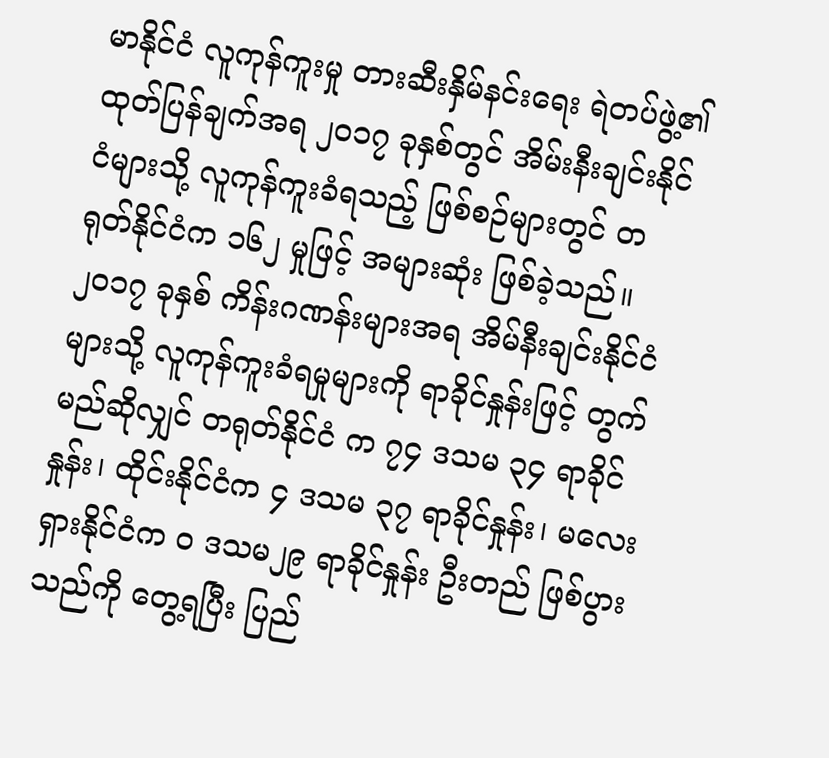မာနိုင်ငံ လူကုန်ကူးမှု တားဆီးနှိမ်နင်းရေး ရဲတပ်ဖွဲ့၏ ထုတ်ပြန်ချက်အရ ၂၀၁၇ ခုနှစ်တွင် အိမ်းနီးချင်းနိုင်ငံများသို့ လူကုန်ကူးခံရသည့် ဖြစ်စဉ်များတွင် တရုတ်နိုင်ငံက ၁၆၂ မှုဖြင့် အများဆုံး ဖြစ်ခဲ့သည်။
၂၀၁၇ ခုနှစ် ကိန်းဂဏန်းများအရ အိမ်နီးချင်းနိုင်ငံများသို့ လူကုန်ကူးခံရမှုများကို ရာခိုင်နှုန်းဖြင့် တွက်မည်ဆိုလျှင် တရုတ်နိုင်ငံ က ၇၄ ဒသမ ၃၄ ရာခိုင်နှုန်း၊ ထိုင်းနိုင်ငံက ၄ ဒသမ ၃၇ ရာခိုင်နှုန်း၊ မလေးရှားနိုင်ငံက ၀ ဒသမ၂၉ ရာခိုင်နှုန်း ဦးတည် ဖြစ်ပွားသည်ကို တွေ့ရပြီး ပြည်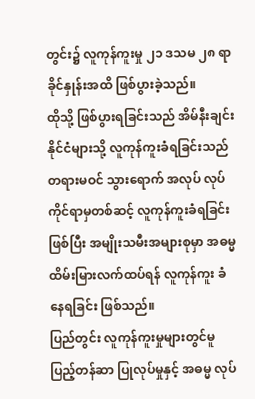တွင်း၌ လူကုန်ကူးမှု ၂၁ ဒသမ ၂၈ ရာခိုင်နှုန်းအထိ ဖြစ်ပွားခဲ့သည်။
ထိုသို့ ဖြစ်ပွားရခြင်းသည် အိမ်နီးချင်းနိုင်ငံများသို့ လူကုန်ကူးခံရခြင်းသည် တရားမဝင် သွားရောက် အလုပ် လုပ်ကိုင်ရာမှတစ်ဆင့် လူကုန်ကူးခံရခြင်းဖြစ်ပြီး အမျိုးသမီးအများစုမှာ အဓမ္မ ထိမ်းမြားလက်ထပ်ရန် လူကုန်ကူး ခံနေရခြင်း ဖြစ်သည်။
ပြည်တွင်း လူကုန်ကူးမှုများတွင်မူ ပြည့်တန်ဆာ ပြုလုပ်မှုနှင့် အဓမ္မ လုပ်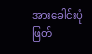အားခေါင်းပုံ ဖြတ်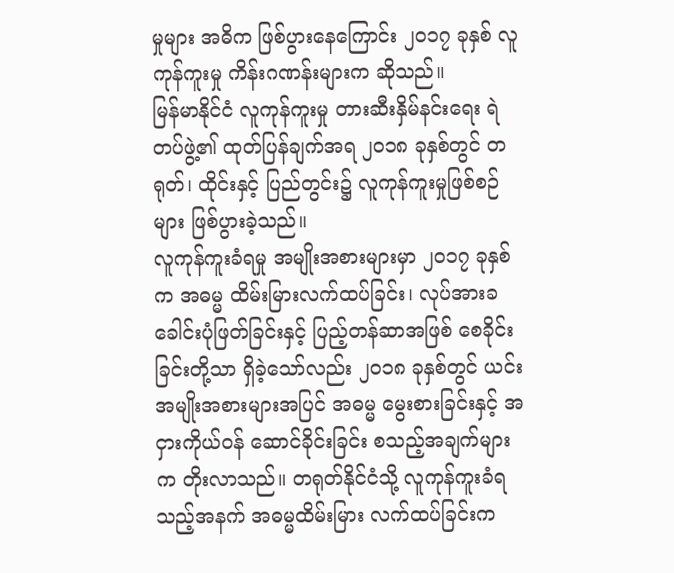မှုများ အဓိက ဖြစ်ပွားနေကြောင်း ၂၀၁၇ ခုနှစ် လူကုန်ကူးမှု ကိန်းဂဏန်းများက ဆိုသည်။
မြန်မာနိုင်ငံ လူကုန်ကူးမှု တားဆီးနှိမ်နင်းရေး ရဲတပ်ဖွဲ့၏ ထုတ်ပြန်ချက်အရ ၂၀၁၈ ခုနှစ်တွင် တရုတ်၊ ထိုင်းနှင့် ပြည်တွင်း၌ လူကုန်ကူးမှုဖြစ်စဉ်များ ဖြစ်ပွားခဲ့သည်။
လူကုန်ကူးခံရမှု အမျိုးအစားများမှာ ၂၀၁၇ ခုနှစ်က အဓမ္မ ထိမ်းမြားလက်ထပ်ခြင်း၊ လုပ်အားခ ခေါင်းပုံဖြတ်ခြင်းနှင့် ပြည့်တန်ဆာအဖြစ် စေခိုင်းခြင်းတို့သာ ရှိခဲ့သော်လည်း ၂၀၁၈ ခုနှစ်တွင် ယင်းအမျိုးအစားများအပြင် အဓမ္မ မွေးစားခြင်းနှင့် အငှားကိုယ်ဝန် ဆောင်ခိုင်းခြင်း စသည့်အချက်များက တိုးလာသည်။ တရုတ်နိုင်ငံသို့ လူကုန်ကူးခံရသည့်အနက် အဓမ္မထိမ်းမြား လက်ထပ်ခြင်းက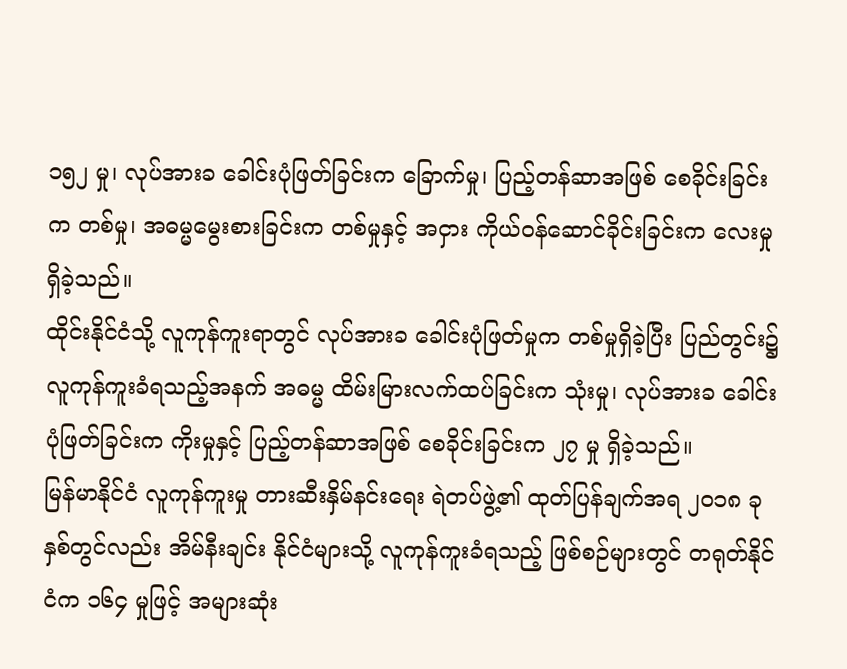၁၅၂ မှု၊ လုပ်အားခ ခေါင်းပုံဖြတ်ခြင်းက ခြောက်မှု၊ ပြည့်တန်ဆာအဖြစ် စေခိုင်းခြင်းက တစ်မှု၊ အဓမ္မမွေးစားခြင်းက တစ်မှုနှင့် အငှား ကိုယ်ဝန်ဆောင်ခိုင်းခြင်းက လေးမှု ရှိခဲ့သည်။
ထိုင်းနိုင်ငံသို့ လူကုန်ကူးရာတွင် လုပ်အားခ ခေါင်းပုံဖြတ်မှုက တစ်မှုရှိခဲ့ပြီး ပြည်တွင်း၌ လူကုန်ကူးခံရသည့်အနက် အဓမ္မ ထိမ်းမြားလက်ထပ်ခြင်းက သုံးမှု၊ လုပ်အားခ ခေါင်းပုံဖြတ်ခြင်းက ကိုးမှုနှင့် ပြည့်တန်ဆာအဖြစ် စေခိုင်းခြင်းက ၂၇ မှု ရှိခဲ့သည်။
မြန်မာနိုင်ငံ လူကုန်ကူးမှု တားဆီးနှိမ်နင်းရေး ရဲတပ်ဖွဲ့၏ ထုတ်ပြန်ချက်အရ ၂၀၁၈ ခုနှစ်တွင်လည်း အိမ်နီးချင်း နိုင်ငံများသို့ လူကုန်ကူးခံရသည့် ဖြစ်စဉ်များတွင် တရုတ်နိုင်ငံက ၁၆၄ မှုဖြင့် အများဆုံး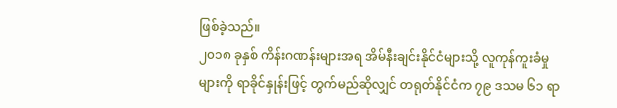ဖြစ်ခဲ့သည်။
၂၀၁၈ ခုနှစ် ကိန်းဂဏန်းများအရ အိမ်နီးချင်းနိုင်ငံများသို့ လူကုန်ကူးခံမှုများကို ရာခိုင်နှုန်းဖြင့် တွက်မည်ဆိုလျှင် တရုတ်နိုင်ငံက ၇၉ ဒသမ ၆၁ ရာ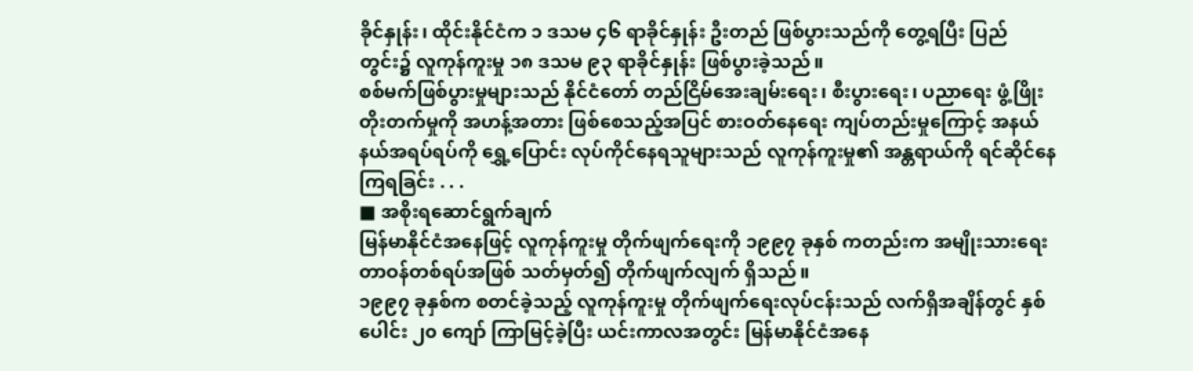ခိုင်နှုန်း၊ ထိုင်းနိုင်ငံက ၁ ဒသမ ၄၆ ရာခိုင်နှုန်း ဦးတည် ဖြစ်ပွားသည်ကို တွေ့ရပြီး ပြည်တွင်း၌ လူကုန်ကူးမှု ၁၈ ဒသမ ၉၃ ရာခိုင်နှုန်း ဖြစ်ပွားခဲ့သည်။
စစ်မက်ဖြစ်ပွားမှုများသည် နိုင်ငံတော် တည်ငြိမ်အေးချမ်းရေး၊ စီးပွားရေး၊ ပညာရေး ဖွံ့ဖြိုးတိုးတက်မှုကို အဟန့်အတား ဖြစ်စေသည့်အပြင် စားဝတ်နေရေး ကျပ်တည်းမှုကြောင့် အနယ်နယ်အရပ်ရပ်ကို ရွှေ့ပြောင်း လုပ်ကိုင်နေရသူများသည် လူကုန်ကူးမှု၏ အန္တရာယ်ကို ရင်ဆိုင်နေကြရခြင်း . . .
■ အစိုးရဆောင်ရွက်ချက်
မြန်မာနိုင်ငံအနေဖြင့် လူကုန်ကူးမှု တိုက်ဖျက်ရေးကို ၁၉၉၇ ခုနှစ် ကတည်းက အမျိုးသားရေး တာဝန်တစ်ရပ်အဖြစ် သတ်မှတ်၍ တိုက်ဖျက်လျက် ရှိသည်။
၁၉၉၇ ခုနှစ်က စတင်ခဲ့သည့် လူကုန်ကူးမှု တိုက်ဖျက်ရေးလုပ်ငန်းသည် လက်ရှိအချိန်တွင် နှစ်ပေါင်း ၂၀ ကျော် ကြာမြင့်ခဲ့ပြီး ယင်းကာလအတွင်း မြန်မာနိုင်ငံအနေ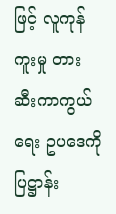ဖြင့် လူကုန်ကူးမှု တားဆီးကာကွယ်ရေး ဥပဒေကို ပြဋ္ဌာန်း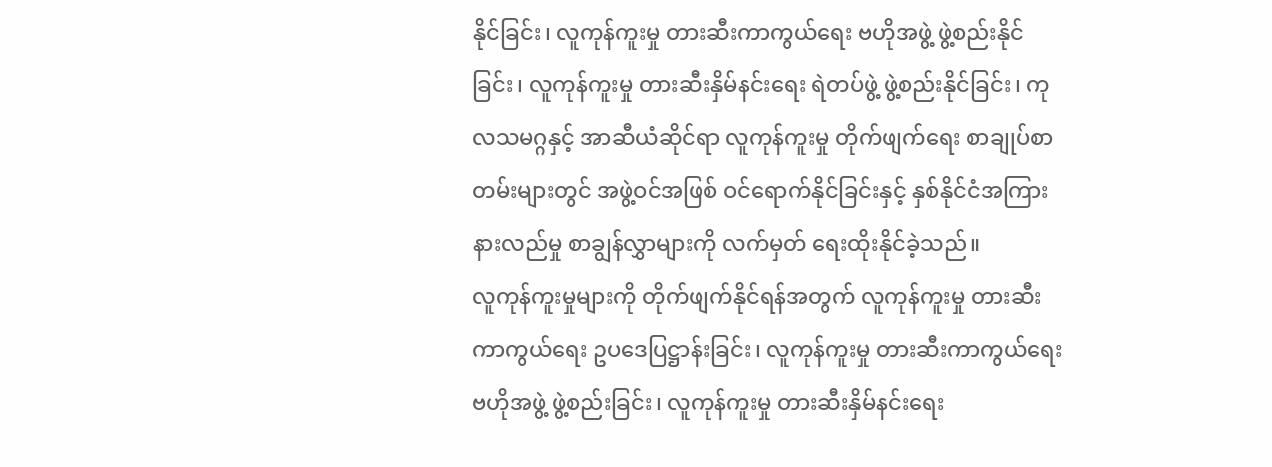နိုင်ခြင်း၊ လူကုန်ကူးမှု တားဆီးကာကွယ်ရေး ဗဟိုအဖွဲ့ ဖွဲ့စည်းနိုင်ခြင်း၊ လူကုန်ကူးမှု တားဆီးနှိမ်နင်းရေး ရဲတပ်ဖွဲ့ ဖွဲ့စည်းနိုင်ခြင်း၊ ကုလသမဂ္ဂနှင့် အာဆီယံဆိုင်ရာ လူကုန်ကူးမှု တိုက်ဖျက်ရေး စာချုပ်စာတမ်းများတွင် အဖွဲ့ဝင်အဖြစ် ဝင်ရောက်နိုင်ခြင်းနှင့် နှစ်နိုင်ငံအကြား နားလည်မှု စာချွန်လွှာများကို လက်မှတ် ရေးထိုးနိုင်ခဲ့သည်။
လူကုန်ကူးမှုများကို တိုက်ဖျက်နိုင်ရန်အတွက် လူကုန်ကူးမှု တားဆီးကာကွယ်ရေး ဥပဒေပြဋ္ဌာန်းခြင်း၊ လူကုန်ကူးမှု တားဆီးကာကွယ်ရေး ဗဟိုအဖွဲ့ ဖွဲ့စည်းခြင်း၊ လူကုန်ကူးမှု တားဆီးနှိမ်နင်းရေး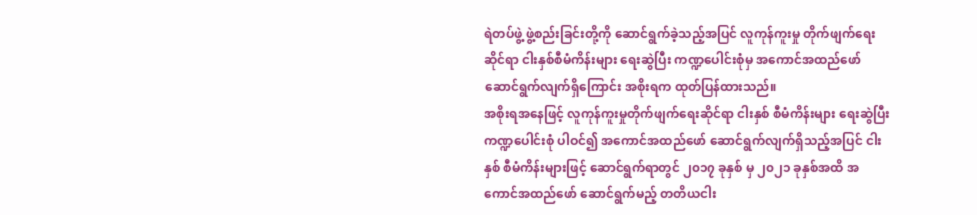ရဲတပ်ဖွဲ့ ဖွဲ့စည်းခြင်းတို့ကို ဆောင်ရွက်ခဲ့သည့်အပြင် လူကုန်ကူးမှု တိုက်ဖျက်ရေးဆိုင်ရာ ငါးနှစ်စီမံကိန်းများ ရေးဆွဲပြီး ကဏ္ဍပေါင်းစုံမှ အကောင်အထည်ဖော် ဆောင်ရွက်လျက်ရှိကြောင်း အစိုးရက ထုတ်ပြန်ထားသည်။
အစိုးရအနေဖြင့် လူကုန်ကူးမှုတိုက်ဖျက်ရေးဆိုင်ရာ ငါးနှစ် စီမံကိန်းများ ရေးဆွဲပြီး ကဏ္ဍပေါင်းစုံ ပါဝင်၍ အကောင်အထည်ဖော် ဆောင်ရွက်လျက်ရှိသည့်အပြင် ငါးနှစ် စီမံကိန်းများဖြင့် ဆောင်ရွက်ရာတွင် ၂၀၁၇ ခုနှစ် မှ ၂၀၂၁ ခုနှစ်အထိ အကောင်အထည်ဖော် ဆောင်ရွက်မည့် တတိယငါး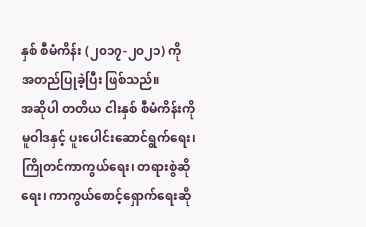နှစ် စီမံကိန်း (၂၀၁၇-၂၀၂၁) ကို အတည်ပြုခဲ့ပြီး ဖြစ်သည်။
အဆိုပါ တတိယ ငါးနှစ် စီမံကိန်းကို မူဝါဒနှင့် ပူးပေါင်းဆောင်ရွက်ရေး၊ ကြိုတင်ကာကွယ်ရေး၊ တရားစွဲဆိုရေး၊ ကာကွယ်စောင့်ရှောက်ရေးဆို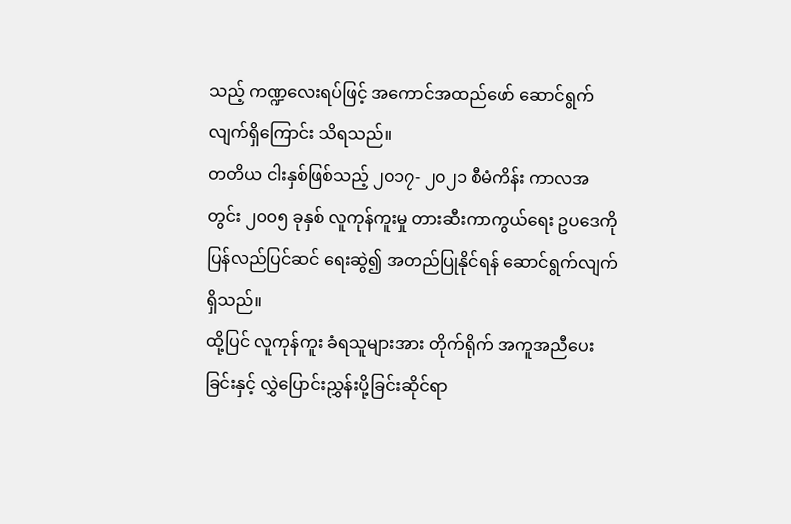သည့် ကဏ္ဍလေးရပ်ဖြင့် အကောင်အထည်ဖော် ဆောင်ရွက်လျက်ရှိကြောင်း သိရသည်။
တတိယ ငါးနှစ်ဖြစ်သည့် ၂၀၁၇- ၂၀၂၁ စီမံကိန်း ကာလအတွင်း ၂၀၀၅ ခုနှစ် လူကုန်ကူးမှု တားဆီးကာကွယ်ရေး ဥပဒေကို ပြန်လည်ပြင်ဆင် ရေးဆွဲ၍ အတည်ပြုနိုင်ရန် ဆောင်ရွက်လျက် ရှိသည်။
ထို့ပြင် လူကုန်ကူး ခံရသူများအား တိုက်ရိုက် အကူအညီပေးခြင်းနှင့် လွှဲပြောင်းညွှန်းပို့ခြင်းဆိုင်ရာ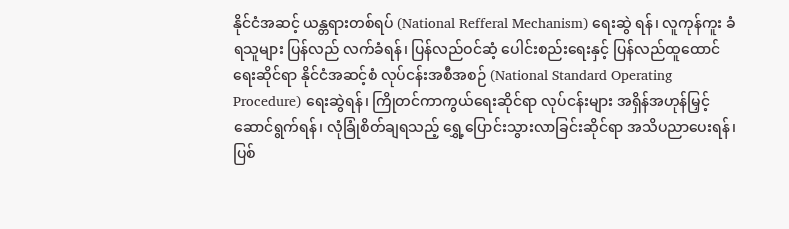နိုင်ငံအဆင့် ယန္တရားတစ်ရပ် (National Refferal Mechanism) ရေးဆွဲ ရန်၊ လူကုန်ကူး ခံရသူများ ပြန်လည် လက်ခံရန်၊ ပြန်လည်ဝင်ဆံ့ ပေါင်းစည်းရေးနှင့် ပြန်လည်ထူထောင်ရေးဆိုင်ရာ နိုင်ငံအဆင့်စံ လုပ်ငန်းအစီအစဉ် (National Standard Operating Procedure) ရေးဆွဲရန်၊ ကြိုတင်ကာကွယ်ရေးဆိုင်ရာ လုပ်ငန်းများ အရှိန်အဟုန်မြှင့် ဆောင်ရွက်ရန်၊ လုံခြုံစိတ်ချရသည့် ရွှေ့ပြောင်းသွားလာခြင်းဆိုင်ရာ အသိပညာပေးရန်၊ ပြစ်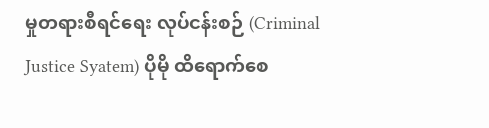မှုတရားစီရင်ရေး လုပ်ငန်းစဉ် (Criminal Justice Syatem) ပိုမို ထိရောက်စေ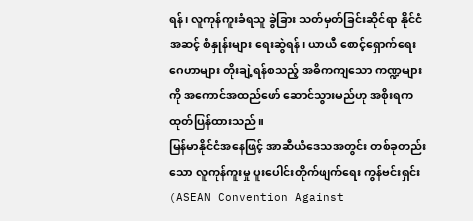ရန်၊ လူကုန်ကူးခံရသူ ခွဲခြား သတ်မှတ်ခြင်းဆိုင်ရာ နိုင်ငံအဆင့် စံနှုန်းများ ရေးဆွဲရန်၊ ယာယီ စောင့်ရှောက်ရေးဂေဟာများ တိုးချဲ့ရန်စသည့် အဓိကကျသော ကဏ္ဍများကို အကောင်အထည်ဖော် ဆောင်သွားမည်ဟု အစိုးရက ထုတ်ပြန်ထားသည်။
မြန်မာနိုင်ငံအနေဖြင့် အာဆီယံဒေသအတွင်း တစ်ခုတည်းသော လူကုန်ကူးမှု ပူးပေါင်းတိုက်ဖျက်ရေး ကွန်ဗင်းရှင်း (ASEAN Convention Against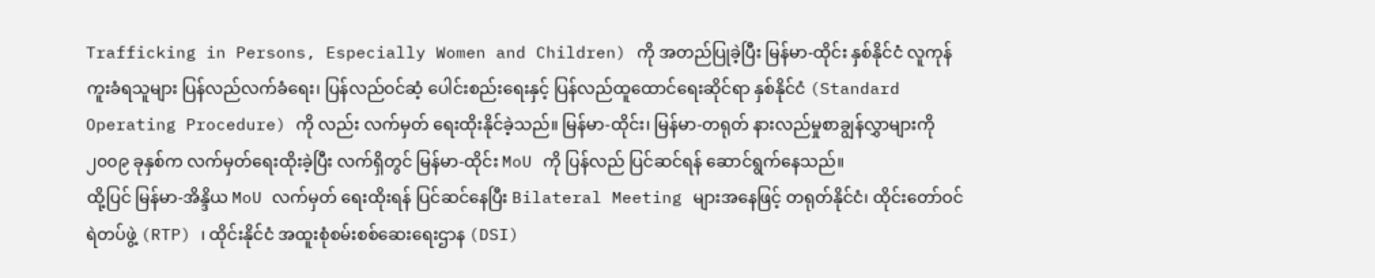Trafficking in Persons, Especially Women and Children) ကို အတည်ပြုခဲ့ပြီး မြန်မာ-ထိုင်း နှစ်နိုင်ငံ လူကုန်ကူးခံရသူများ ပြန်လည်လက်ခံရေး၊ ပြန်လည်ဝင်ဆံ့ ပေါင်းစည်းရေးနှင့် ပြန်လည်ထူထောင်ရေးဆိုင်ရာ နှစ်နိုင်ငံ (Standard Operating Procedure) ကို လည်း လက်မှတ် ရေးထိုးနိုင်ခဲ့သည်။ မြန်မာ-ထိုင်း၊ မြန်မာ-တရုတ် နားလည်မှုစာချွန်လွှာများကို ၂၀၀၉ ခုနှစ်က လက်မှတ်ရေးထိုးခဲ့ပြီး လက်ရှိတွင် မြန်မာ-ထိုင်း MoU ကို ပြန်လည် ပြင်ဆင်ရန် ဆောင်ရွက်နေသည်။
ထို့ပြင် မြန်မာ-အိန္ဒိယ MoU လက်မှတ် ရေးထိုးရန် ပြင်ဆင်နေပြီး Bilateral Meeting များအနေဖြင့် တရုတ်နိုင်ငံ၊ ထိုင်းတော်ဝင်ရဲတပ်ဖွဲ့ (RTP) ၊ ထိုင်းနိုင်ငံ အထူးစုံစမ်းစစ်ဆေးရေးဌာန (DSI)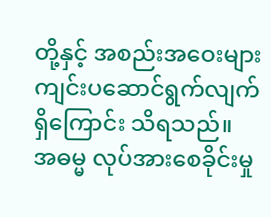တို့နှင့် အစည်းအဝေးများ ကျင်းပဆောင်ရွက်လျက်ရှိကြောင်း သိရသည်။
အဓမ္မ လုပ်အားစေခိုင်းမှု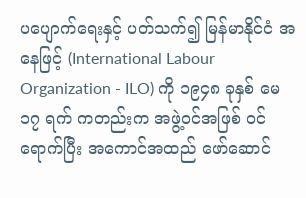ပပျောက်ရေးနှင့် ပတ်သက်၍ မြန်မာနိုင်ငံ အနေဖြင့် (International Labour Organization - ILO) ကို ၁၉၄၈ ခုနှစ် မေ ၁၇ ရက် ကတည်းက အဖွဲ့ဝင်အဖြစ် ဝင်ရောက်ပြီး အကောင်အထည် ဖော်ဆောင်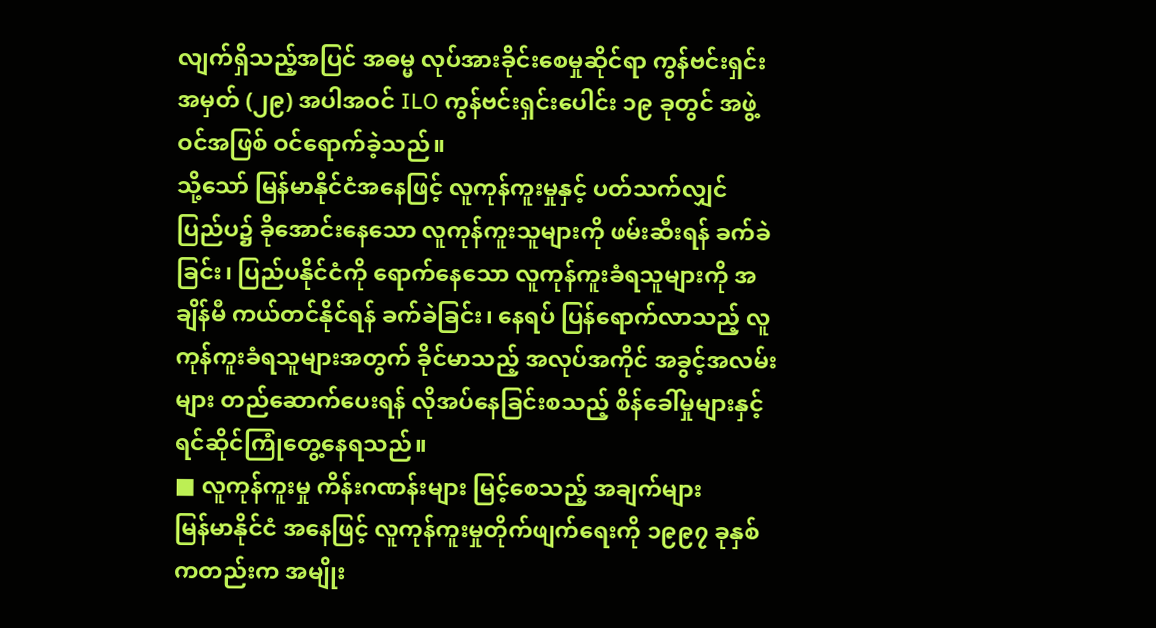လျက်ရှိသည့်အပြင် အဓမ္မ လုပ်အားခိုင်းစေမှုဆိုင်ရာ ကွန်ဗင်းရှင်း အမှတ် (၂၉) အပါအဝင် ILO ကွန်ဗင်းရှင်းပေါင်း ၁၉ ခုတွင် အဖွဲ့ဝင်အဖြစ် ဝင်ရောက်ခဲ့သည်။
သို့သော် မြန်မာနိုင်ငံအနေဖြင့် လူကုန်ကူးမှုနှင့် ပတ်သက်လျှင် ပြည်ပ၌ ခိုအောင်းနေသော လူကုန်ကူးသူများကို ဖမ်းဆီးရန် ခက်ခဲခြင်း၊ ပြည်ပနိုင်ငံကို ရောက်နေသော လူကုန်ကူးခံရသူများကို အချိန်မီ ကယ်တင်နိုင်ရန် ခက်ခဲခြင်း၊ နေရပ် ပြန်ရောက်လာသည့် လူကုန်ကူးခံရသူများအတွက် ခိုင်မာသည့် အလုပ်အကိုင် အခွင့်အလမ်းများ တည်ဆောက်ပေးရန် လိုအပ်နေခြင်းစသည့် စိန်ခေါ်မှုများနှင့် ရင်ဆိုင်ကြုံတွေ့နေရသည်။
■ လူကုန်ကူးမှု ကိန်းဂဏန်းများ မြင့်စေသည့် အချက်များ
မြန်မာနိုင်ငံ အနေဖြင့် လူကုန်ကူးမှုတိုက်ဖျက်ရေးကို ၁၉၉၇ ခုနှစ်ကတည်းက အမျိုး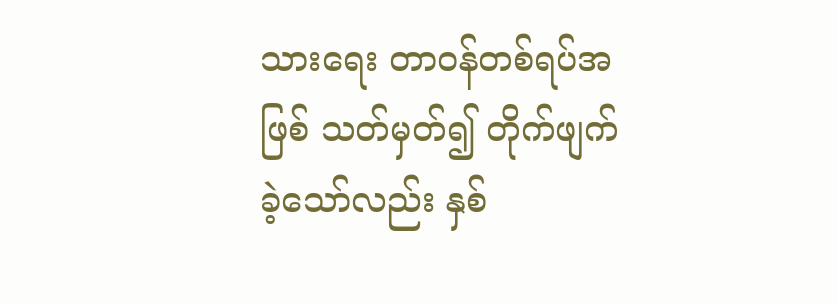သားရေး တာဝန်တစ်ရပ်အဖြစ် သတ်မှတ်၍ တိုက်ဖျက်ခဲ့သော်လည်း နှစ်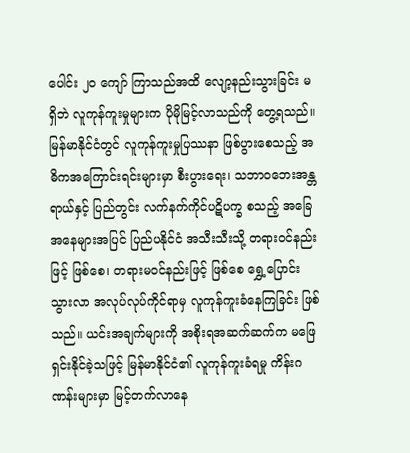ပေါင်း ၂၀ ကျော် ကြာသည်အထိ လျော့နည်းသွားခြင်း မရှိဘဲ လူကုန်ကူးမှုများက ပိုမိုမြင့်လာသည်ကို တွေ့ရသည်။
မြန်မာနိုင်ငံတွင် လူကုန်ကူးမှုပြဿနာ ဖြစ်ပွားစေသည့် အဓိကအကြောင်းရင်းများမှာ စီးပွားရေး၊ သဘာဝဘေးအန္တရာယ်နှင့် ပြည်တွင်း လက်နက်ကိုင်ပဋိပက္ခ စသည့် အခြေအနေများအပြင် ပြည်ပနိုင်ငံ အသီးသီးသို့ တရားဝင်နည်းဖြင့် ဖြစ်စေ၊ တရားမဝင်နည်းဖြင့် ဖြစ်စေ ရွှေ့ပြောင်းသွားလာ အလုပ်လုပ်ကိုင်ရာမှ လူကုန်ကူးခံနေကြခြင်း ဖြစ်သည်။ ယင်းအချက်များကို အစိုးရအဆက်ဆက်က မဖြေရှင်းနိုင်ခဲ့သဖြင့် မြန်မာနိုင်ငံ၏ လူကုန်ကူးခံရမှု ကိန်းဂဏန်းများမှာ မြင့်တက်လာနေ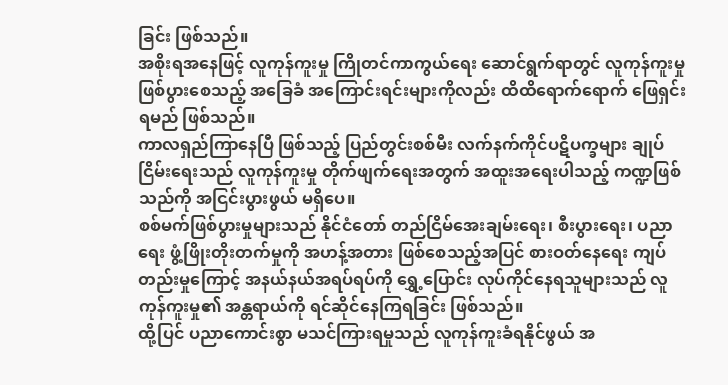ခြင်း ဖြစ်သည်။
အစိုးရအနေဖြင့် လူကုန်ကူးမှု ကြိုတင်ကာကွယ်ရေး ဆောင်ရွက်ရာတွင် လူကုန်ကူးမှု ဖြစ်ပွားစေသည့် အခြေခံ အကြောင်းရင်းများကိုလည်း ထိထိရောက်ရောက် ဖြေရှင်းရမည် ဖြစ်သည်။
ကာလရှည်ကြာနေပြီ ဖြစ်သည့် ပြည်တွင်းစစ်မီး လက်နက်ကိုင်ပဋိပက္ခများ ချုပ်ငြိမ်းရေးသည် လူကုန်ကူးမှု တိုက်ဖျက်ရေးအတွက် အထူးအရေးပါသည့် ကဏ္ဍဖြစ်သည်ကို အငြင်းပွားဖွယ် မရှိပေ။
စစ်မက်ဖြစ်ပွားမှုများသည် နိုင်ငံတော် တည်ငြိမ်အေးချမ်းရေး၊ စီးပွားရေး၊ ပညာရေး ဖွံ့ဖြိုးတိုးတက်မှုကို အဟန့်အတား ဖြစ်စေသည့်အပြင် စားဝတ်နေရေး ကျပ်တည်းမှုကြောင့် အနယ်နယ်အရပ်ရပ်ကို ရွှေ့ပြောင်း လုပ်ကိုင်နေရသူများသည် လူကုန်ကူးမှု၏ အန္တရာယ်ကို ရင်ဆိုင်နေကြရခြင်း ဖြစ်သည်။
ထို့ပြင် ပညာကောင်းစွာ မသင်ကြားရမှုသည် လူကုန်ကူးခံရနိုင်ဖွယ် အ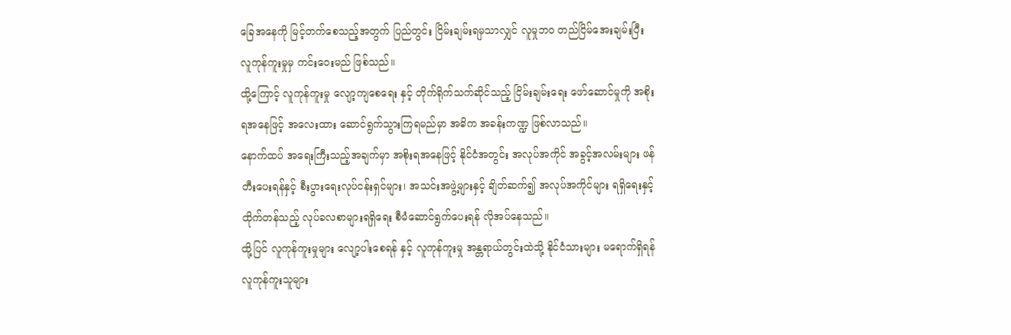ခြေအနေကို မြင့်တက်စေသည့်အတွက် ပြည်တွင်း ငြိမ်းချမ်းရမှသာလျှင် လူမှုဘဝ တည်ငြိမ်အေးချမ်းပြီး လူကုန်ကူးမှုမှ ကင်းဝေးမည် ဖြစ်သည်။
ထို့ကြောင့် လူကုန်ကူးမှု လျော့ကျစေရေး နှင့် တိုက်ရိုက်သက်ဆိုင်သည့် ငြိမ်းချမ်းရေး ဖော်ဆောင်မှုကို အစိုးရအနေဖြင့် အလေးထား ဆောင်ရွက်သွားကြရမည်မှာ အဓိက အခန်းကဏ္ဍ ဖြစ်လာသည်။
နောက်ထပ် အရေးကြီးသည့်အချက်မှာ အစိုးရအနေဖြင့် နိုင်ငံအတွင်း အလုပ်အကိုင် အခွင့်အလမ်းများ ဖန်တီးပေးရန်နှင့် စီးပွားရေးလုပ်ငန်းရှင်များ၊ အသင်းအဖွဲ့များနှင့် ချိတ်ဆက်၍ အလုပ်အကိုင်များ ရရှိရေးနှင့် ထိုက်တန်သည့် လုပ်ခလစာများရရှိရေး စီမံဆောင်ရွက်ပေးရန် လိုအပ်နေသည်။
ထို့ပြင် လူကုန်ကူးမှုများ လျော့ပါးစေရန် နှင့် လူကုန်ကူးမှု အန္တရာယ်တွင်းထဲသို့ နိုင်ငံသားများ မရောက်ရှိရန် လူကုန်ကူးသူများ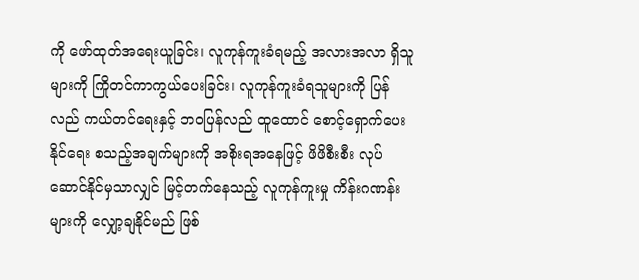ကို ဖော်ထုတ်အရေးယူခြင်း၊ လူကုန်ကူးခံရမည့် အလားအလာ ရှိသူများကို ကြိုတင်ကာကွယ်ပေးခြင်း၊ လူကုန်ကူးခံရသူများကို ပြန်လည် ကယ်တင်ရေးနှင့် ဘဝပြန်လည် ထူထောင် စောင့်ရှောက်ပေးနိုင်ရေး စသည့်အချက်များကို အစိုးရအနေဖြင့် ဖိဖိစီးစီး လုပ်ဆောင်နိုင်မှသာလျှင် မြင့်တက်နေသည့် လူကုန်ကူးမှု ကိန်းဂဏန်းများကို လျှော့ချနိုင်မည် ဖြစ်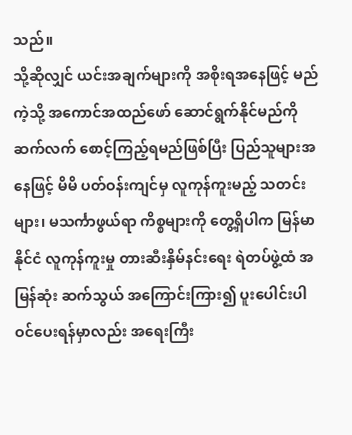သည်။
သို့ဆိုလျှင် ယင်းအချက်များကို အစိုးရအနေဖြင့် မည်ကဲ့သို့ အကောင်အထည်ဖော် ဆောင်ရွက်နိုင်မည်ကို ဆက်လက် စောင့်ကြည့်ရမည်ဖြစ်ပြီး ပြည်သူများအနေဖြင့် မိမိ ပတ်ဝန်းကျင်မှ လူကုန်ကူးမည့် သတင်းများ၊ မသင်္ကာဖွယ်ရာ ကိစ္စများကို တွေ့ရှိပါက မြန်မာနိုင်ငံ လူကုန်ကူးမှု တားဆီးနှိမ်နင်းရေး ရဲတပ်ဖွဲ့ထံ အမြန်ဆုံး ဆက်သွယ် အကြောင်းကြား၍ ပူးပေါင်းပါဝင်ပေးရန်မှာလည်း အရေးကြီး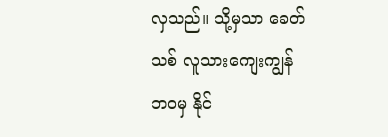လှသည်။ သို့မှသာ ခေတ်သစ် လူသားကျေးကျွန်ဘဝမှ နိုင်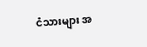ငံသားများ အ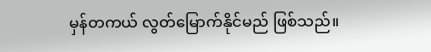မှန်တကယ် လွတ်မြောက်နိုင်မည် ဖြစ်သည်။